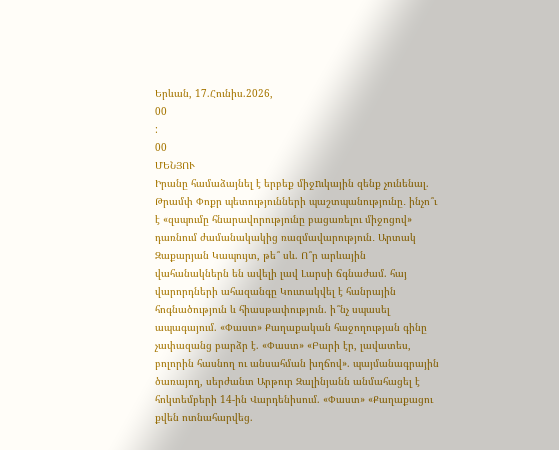Երևան, 17.Հունիս.2026,
00
:
00
ՄԵՆՅՈՒ
Իրանը համաձայնել է երբեք միջnւկային զենք չունենալ. Թրամփ Փոքր պետությունների պաշտպանությունը․ ինչո՞ւ է «զսպումը հնարավորությունը բացառելու միջոցով» դառնում ժամանակակից ռազմավարություն․ Արտակ Զաքարյան Կապույտ, թե՞ սև. Ո՞ր արևային վահանակներն են ավելի լավ Լարսի ճգնաժամ. հայ վարորդների ահազանգը Կուտակվել է հանրային հոգնածություն և հիասթափություն. ի՞նչ սպասել ապագայում. «Փաստ» Քաղաքական հաջողության գինը չափազանց բարձր է. «Փաստ» «Բարի էր, լավատես, բոլորին հասնող ու անսահման խղճով». պայմանագրային ծառայող, սերժանտ Արթուր Զալինյանն անմահացել է հոկտեմբերի 14-ին Վարդենիսում. «Փաստ» «Քաղաքացու քվեն ոտնահարվեց.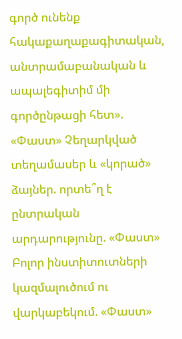գործ ունենք հակաքաղաքագիտական, անտրամաբանական և ապալեգիտիմ մի գործընթացի հետ». «Փաստ» Չեղարկված տեղամասեր և «կորած» ձայներ. որտե՞ղ է ընտրական արդարությունը. «Փաստ» Բոլոր ինստիտուտների կազմալուծում ու վարկաբեկում. «Փաստ»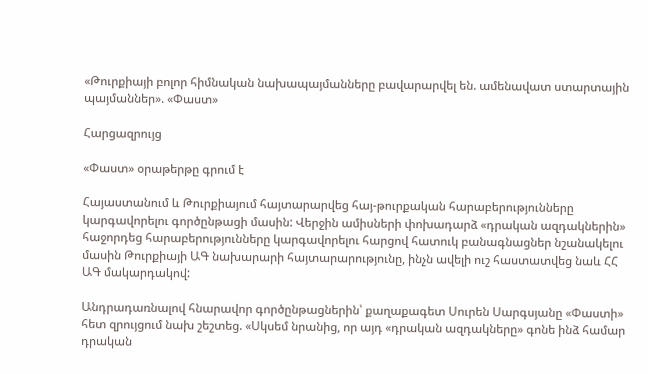«Թուրքիայի բոլոր հիմնական նախապայմանները բավարարվել են. ամենավատ ստարտային պայմաններ». «Փաստ»

Հարցազրույց

«Փաստ» օրաթերթը գրում է

Հայաստանում և Թուրքիայում հայտարարվեց հայ-թուրքական հարաբերությունները կարգավորելու գործընթացի մասին: Վերջին ամիսների փոխադարձ «դրական ազդակներին» հաջորդեց հարաբերությունները կարգավորելու հարցով հատուկ բանագնացներ նշանակելու մասին Թուրքիայի ԱԳ նախարարի հայտարարությունը, ինչն ավելի ուշ հաստատվեց նաև ՀՀ ԱԳ մակարդակով:

Անդրադառնալով հնարավոր գործընթացներին՝ քաղաքագետ Սուրեն Սարգսյանը «Փաստի» հետ զրույցում նախ շեշտեց. «Սկսեմ նրանից, որ այդ «դրական ազդակները» գոնե ինձ համար դրական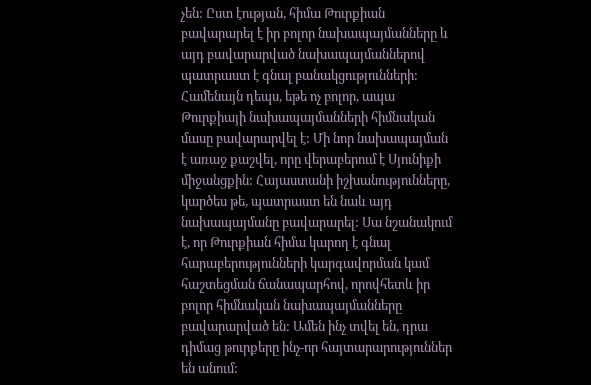չեն: Ըստ էության, հիմա Թուրքիան բավարարել է իր բոլոր նախապայմանները և այդ բավարարված նախապայմաններով պատրաստ է գնալ բանակցությունների: Համենայն դեպս, եթե ոչ բոլոր, ապա Թուրքիայի նախապայմանների հիմնական մասը բավարարվել է: Մի նոր նախապայման է առաջ քաշվել, որը վերաբերում է Սյունիքի միջանցքին: Հայաստանի իշխանությունները, կարծես թե, պատրաստ են նաև այդ նախապայմանը բավարարել: Սա նշանակում է, որ Թուրքիան հիմա կարող է գնալ հարաբերությունների կարգավորման կամ հաշտեցման ճանապարհով, որովհետև իր բոլոր հիմնական նախապայմանները բավարարված են: Ամեն ինչ տվել են, դրա դիմաց թուրքերը ինչ-որ հայտարարություններ են անում: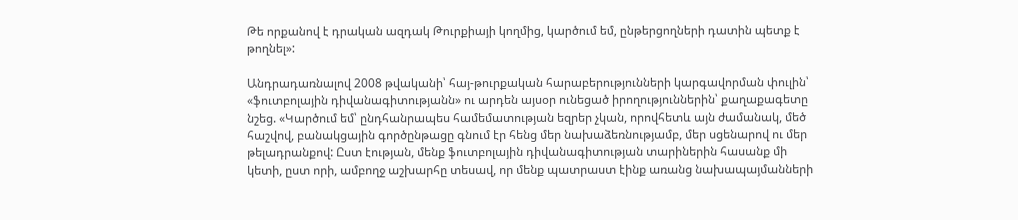Թե որքանով է դրական ազդակ Թուրքիայի կողմից, կարծում եմ, ընթերցողների դատին պետք է թողնել»:

Անդրադառնալով 2008 թվականի՝ հայ-թուրքական հարաբերությունների կարգավորման փուլին՝ «ֆուտբոլային դիվանագիտությանն» ու արդեն այսօր ունեցած իրողություններին՝ քաղաքագետը նշեց. «Կարծում եմ՝ ընդհանրապես համեմատության եզրեր չկան, որովհետև այն ժամանակ, մեծ հաշվով, բանակցային գործընթացը գնում էր հենց մեր նախաձեռնությամբ, մեր սցենարով ու մեր թելադրանքով: Ըստ էության, մենք ֆուտբոլային դիվանագիտության տարիներին հասանք մի կետի, ըստ որի, ամբողջ աշխարհը տեսավ, որ մենք պատրաստ էինք առանց նախապայմանների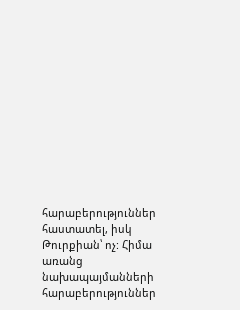հարաբերություններ հաստատել, իսկ Թուրքիան՝ ոչ: Հիմա առանց նախապայմանների հարաբերություններ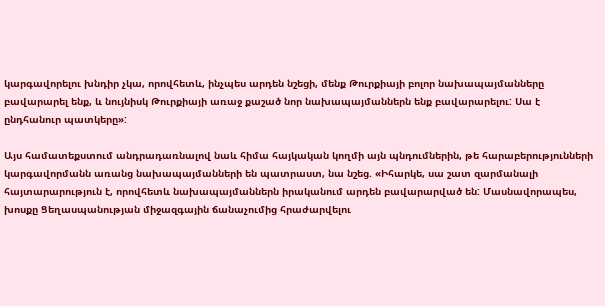կարգավորելու խնդիր չկա, որովհետև, ինչպես արդեն նշեցի, մենք Թուրքիայի բոլոր նախապայմանները բավարարել ենք, և նույնիսկ Թուրքիայի առաջ քաշած նոր նախապայմաններն ենք բավարարելու: Սա է ընդհանուր պատկերը»:

Այս համատեքստում անդրադառնալով նաև հիմա հայկական կողմի այն պնդումներին, թե հարաբերությունների կարգավորմանն առանց նախապայմանների են պատրաստ, նա նշեց. «Իհարկե, սա շատ զարմանալի հայտարարություն է, որովհետև նախապայմաններն իրականում արդեն բավարարված են: Մասնավորապես, խոսքը Ցեղասպանության միջազգային ճանաչումից հրաժարվելու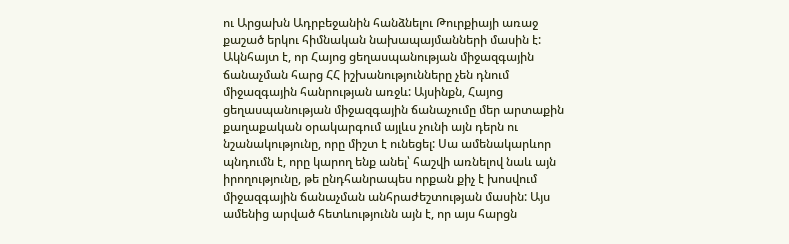ու Արցախն Ադրբեջանին հանձնելու Թուրքիայի առաջ քաշած երկու հիմնական նախապայմանների մասին է: Ակնհայտ է, որ Հայոց ցեղասպանության միջազգային ճանաչման հարց ՀՀ իշխանությունները չեն դնում միջազգային հանրության առջև: Այսինքն, Հայոց ցեղասպանության միջազգային ճանաչումը մեր արտաքին քաղաքական օրակարգում այլևս չունի այն դերն ու նշանակությունը, որը միշտ է ունեցել: Սա ամենակարևոր պնդումն է, որը կարող ենք անել՝ հաշվի առնելով նաև այն իրողությունը, թե ընդհանրապես որքան քիչ է խոսվում միջազգային ճանաչման անհրաժեշտության մասին: Այս ամենից արված հետևությունն այն է, որ այս հարցն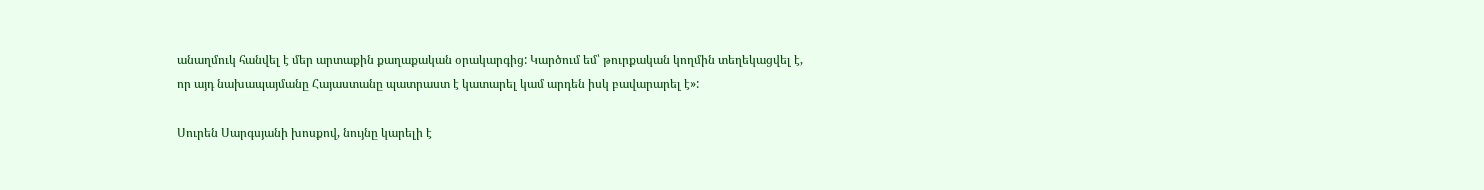անաղմուկ հանվել է մեր արտաքին քաղաքական օրակարգից: Կարծում եմ՝ թուրքական կողմին տեղեկացվել է, որ այդ նախապայմանը Հայաստանը պատրաստ է կատարել կամ արդեն իսկ բավարարել է»:

Սուրեն Սարգսյանի խոսքով, նույնը կարելի է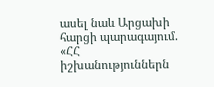ասել նաև Արցախի հարցի պարագայում. «ՀՀ իշխանություններն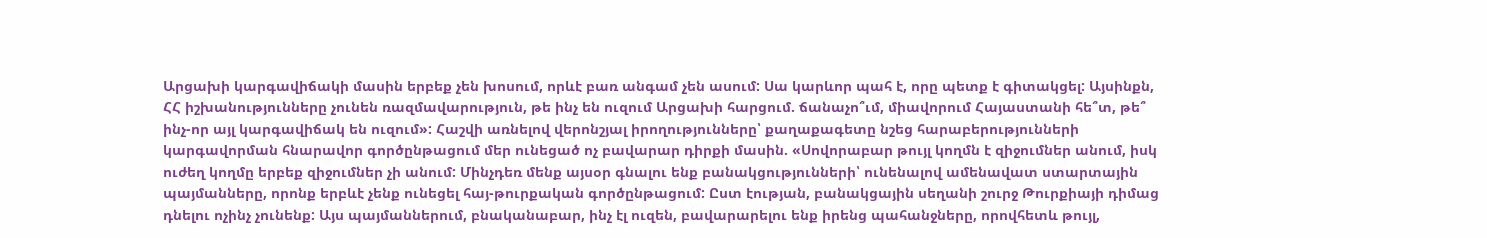Արցախի կարգավիճակի մասին երբեք չեն խոսում, որևէ բառ անգամ չեն ասում: Սա կարևոր պահ է, որը պետք է գիտակցել: Այսինքն, ՀՀ իշխանությունները չունեն ռազմավարություն, թե ինչ են ուզում Արցախի հարցում. ճանաչո՞ւմ, միավորում Հայաստանի հե՞տ, թե՞ ինչ-որ այլ կարգավիճակ են ուզում»: Հաշվի առնելով վերոնշյալ իրողությունները՝ քաղաքագետը նշեց հարաբերությունների կարգավորման հնարավոր գործընթացում մեր ունեցած ոչ բավարար դիրքի մասին. «Սովորաբար թույլ կողմն է զիջումներ անում, իսկ ուժեղ կողմը երբեք զիջումներ չի անում: Մինչդեռ մենք այսօր գնալու ենք բանակցությունների՝ ունենալով ամենավատ ստարտային պայմանները, որոնք երբևէ չենք ունեցել հայ-թուրքական գործընթացում: Ըստ էության, բանակցային սեղանի շուրջ Թուրքիայի դիմաց դնելու ոչինչ չունենք: Այս պայմաններում, բնականաբար, ինչ էլ ուզեն, բավարարելու ենք իրենց պահանջները, որովհետև թույլ,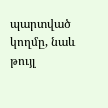պարտված կողմը, նաև թույլ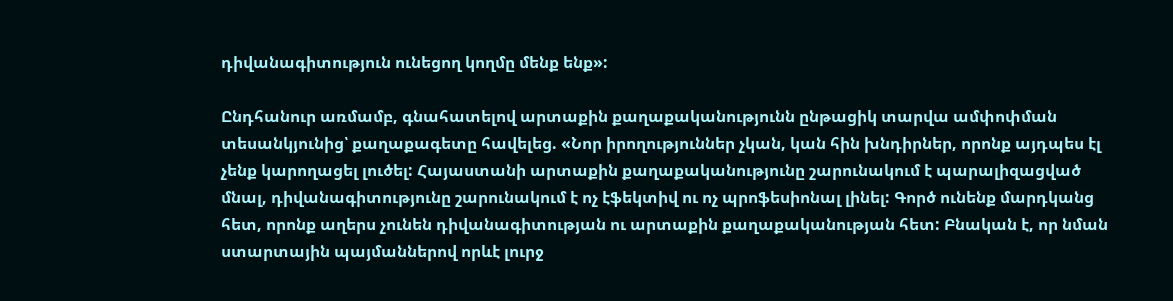դիվանագիտություն ունեցող կողմը մենք ենք»:

Ընդհանուր առմամբ, գնահատելով արտաքին քաղաքականությունն ընթացիկ տարվա ամփոփման տեսանկյունից՝ քաղաքագետը հավելեց. «Նոր իրողություններ չկան, կան հին խնդիրներ, որոնք այդպես էլ չենք կարողացել լուծել: Հայաստանի արտաքին քաղաքականությունը շարունակում է պարալիզացված մնալ, դիվանագիտությունը շարունակում է ոչ էֆեկտիվ ու ոչ պրոֆեսիոնալ լինել: Գործ ունենք մարդկանց հետ, որոնք աղերս չունեն դիվանագիտության ու արտաքին քաղաքականության հետ: Բնական է, որ նման ստարտային պայմաններով որևէ լուրջ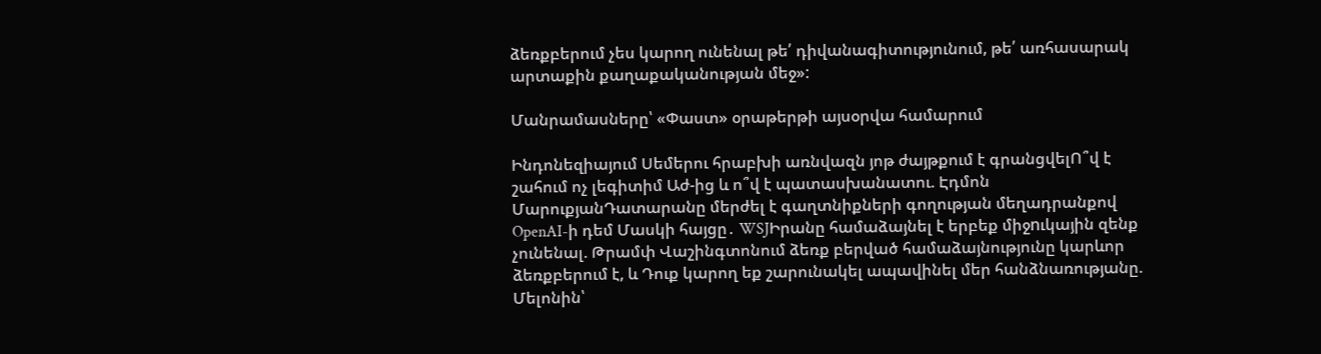ձեռքբերում չես կարող ունենալ թե՛ դիվանագիտությունում, թե՛ առհասարակ արտաքին քաղաքականության մեջ»:

Մանրամասները՝ «Փաստ» օրաթերթի այսօրվա համարում

Ինդոնեզիայում Սեմերու հրաբխի առնվազն յոթ ժայթքում է գրանցվելՈ՞վ է շահում ոչ լեգիտիմ Աժ-ից և ո՞վ է պատասխանատու. Էդմոն ՄարուքյանԴատարանը մերժել է գաղտնիքների գողության մեղադրանքով OpenAI-ի դեմ Մասկի հայցը․ WSJԻրանը համաձայնել է երբեք միջnւկային զենք չունենալ. Թրամփ Վաշինգտոնում ձեռք բերված համաձայնությունը կարևոր ձեռքբերում է, և Դուք կարող եք շարունակել ապավինել մեր հանձնառությանը. Մելոնին՝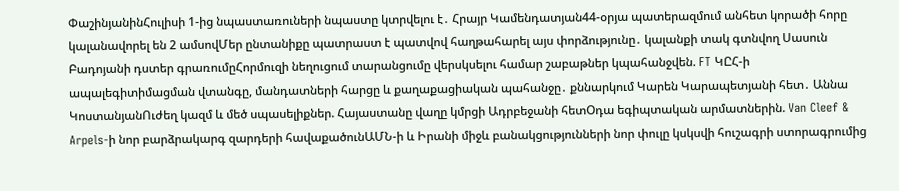ՓաշինյանինՀուլիսի 1-ից նպաստառուների նպաստը կտրվելու է․ Հրայր Կամենդատյան44-օրյա պատերազմում անհետ կորածի հորը կալանավորել են 2 ամսովՄեր ընտանիքը պատրաստ է պատվով հաղթահարել այս փորձությունը․ կալանքի տակ գտնվող Սասուն Բադոյանի դստեր գրառումըՀորմուզի նեղուցում տարանցումը վերսկսելու համար շաբաթներ կպահանջվեն. FT ԿԸՀ-ի ապալեգիտիմացման վտանգը, մանդատների հարցը և քաղաքացիական պահանջը․ քննարկում Կարեն Կարապետյանի հետ․ Աննա ԿոստանյանՈւժեղ կազմ և մեծ սպասելիքներ. Հայաստանը վաղը կմրցի Ադրբեջանի հետՕդա եգիպտական արմատներին. Van Cleef & Arpels-ի նոր բարձրակարգ զարդերի հավաքածունԱՄՆ-ի և Իրանի միջև բանակցությունների նոր փուլը կսկսվի հուշագրի ստորագրումից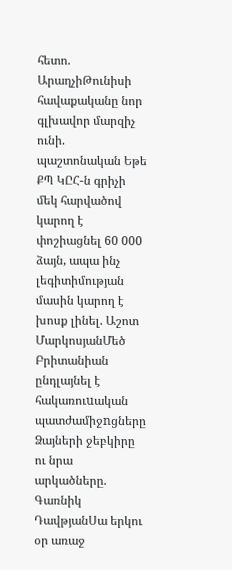հետո. ԱրաղչիԹունիսի հավաքականը նոր գլխավոր մարզիչ ունի. պաշտոնական Եթե ՔՊ ԿԸՀ-ն գրիչի մեկ հարվածով կարող է փոշիացնել 60 000 ձայն, ապա ինչ լեգիտիմության մասին կարող է խոսք լինել. Աշոտ ՄարկոսյանՄեծ Բրիտանիան ընդլայնել է հակառուuական պատժամիջnցները Ձայների ջեբկիրը ու նրա արկածները. Գառնիկ ԴավթյանՍա երկու օր առաջ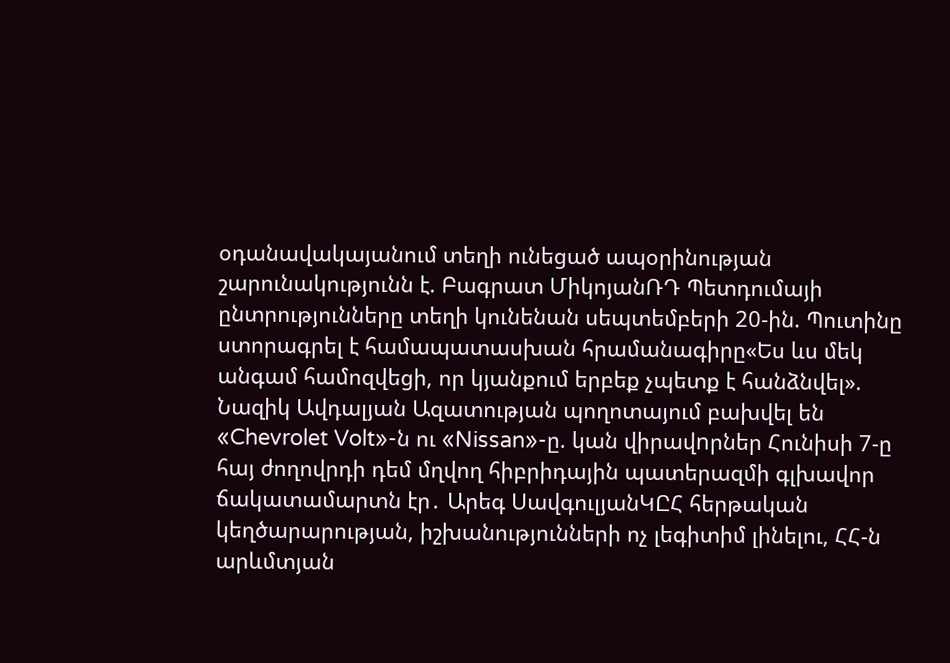օդանավակայանում տեղի ունեցած ապօրինության շարունակությունն է. Բագրատ ՄիկոյանՌԴ Պետդումայի ընտրությունները տեղի կունենան սեպտեմբերի 20-ին. Պուտինը ստորագրել է համապատասխան հրամանագիրը«Ես ևս մեկ անգամ համոզվեցի, որ կյանքում երբեք չպետք է հանձնվել». Նազիկ Ավդալյան Ազատության պողոտայում բախվել են «Chevrolet Volt»-ն ու «Nissan»-ը. կան վիրավnրներ Հունիսի 7-ը հայ ժողովրդի դեմ մղվող հիբրիդային պատերազմի գլխավոր ճակատամարտն էր․ Արեգ ՍավգուլյանԿԸՀ հերթական կեղծարարության, իշխանությունների ոչ լեգիտիմ լինելու, ՀՀ-ն արևմտյան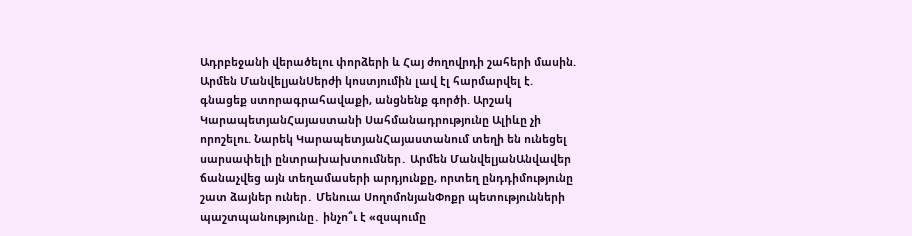Ադրբեջանի վերածելու փորձերի և Հայ ժողովրդի շահերի մասին. Արմեն ՄանվելյանՍերժի կոստյումին լավ էլ հարմարվել է. գնացեք ստորագրահավաքի, անցնենք գործի. Արշակ ԿարապետյանՀայաստանի Սահմանադրությունը Ալիևը չի որոշելու. Նարեկ ԿարապետյանՀայաստանում տեղի են ունեցել սարսափելի ընտրախախտումներ․ Արմեն ՄանվելյանԱնվավեր ճանաչվեց այն տեղամասերի արդյունքը, որտեղ ընդդիմությունը շատ ձայներ ուներ․ Մենուա ՍողոմոնյանՓոքր պետությունների պաշտպանությունը․ ինչո՞ւ է «զսպումը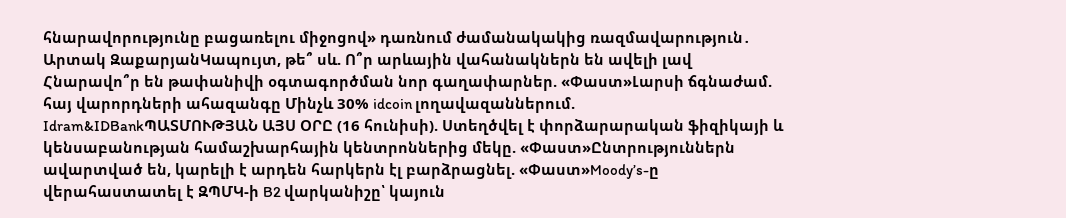հնարավորությունը բացառելու միջոցով» դառնում ժամանակակից ռազմավարություն․ Արտակ ԶաքարյանԿապույտ, թե՞ սև. Ո՞ր արևային վահանակներն են ավելի լավ Հնարավո՞ր են թափանիվի օգտագործման նոր գաղափարներ. «Փաստ»Լարսի ճգնաժամ. հայ վարորդների ահազանգը Մինչև 30% idcoin լողավազաններում. Idram&IDBankՊԱՏՄՈՒԹՅԱՆ ԱՅՍ ՕՐԸ (16 հունիսի). Ստեղծվել է փորձարարական ֆիզիկայի և կենսաբանության համաշխարհային կենտրոններից մեկը. «Փաստ»Ընտրություններն ավարտված են, կարելի է արդեն հարկերն էլ բարձրացնել. «Փաստ»Moody’s-ը վերահաստատել է ԶՊՄԿ-ի B2 վարկանիշը՝ կայուն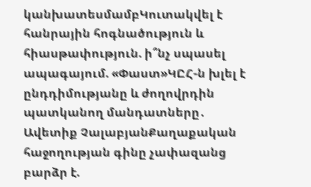կանխատեսմամբԿուտակվել է հանրային հոգնածություն և հիասթափություն. ի՞նչ սպասել ապագայում. «Փաստ»ԿԸՀ-ն խլել է ընդդիմությանը և ժողովրդին պատկանող մանդատները․ Ավետիք ՉալաբյանՔաղաքական հաջողության գինը չափազանց բարձր է.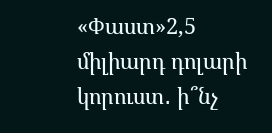«Փաստ»2,5 միլիարդ դոլարի կորուստ․ ի՞նչ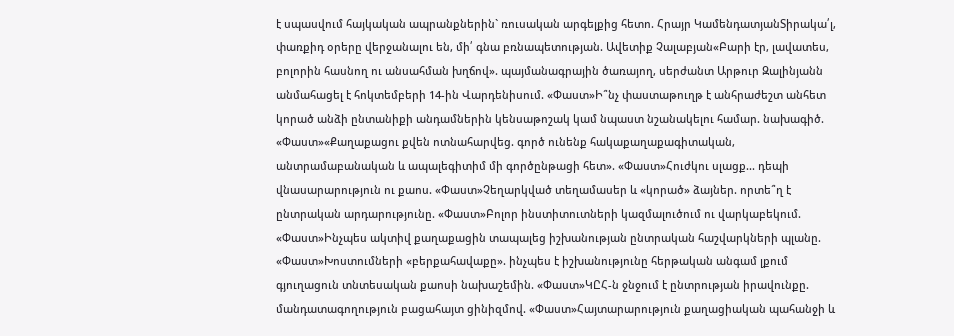է սպասվում հայկական ապրանքներին` ռուսական արգելքից հետո. Հրայր ԿամենդատյանՏիրակա՛լ, փառքիդ օրերը վերջանալու են, մի՛ գնա բռնապետության. Ավետիք Չալաբյան«Բարի էր, լավատես, բոլորին հասնող ու անսահման խղճով». պայմանագրային ծառայող, սերժանտ Արթուր Զալինյանն անմահացել է հոկտեմբերի 14-ին Վարդենիսում. «Փաստ»Ի՞նչ փաստաթուղթ է անհրաժեշտ անհետ կորած անձի ընտանիքի անդամներին կենսաթոշակ կամ նպաստ նշանակելու համար. նախագիծ. «Փաստ»«Քաղաքացու քվեն ոտնահարվեց. գործ ունենք հակաքաղաքագիտական, անտրամաբանական և ապալեգիտիմ մի գործընթացի հետ». «Փաստ»Հուժկու սլացք... դեպի վնասարարություն ու քաոս. «Փաստ»Չեղարկված տեղամասեր և «կորած» ձայներ. որտե՞ղ է ընտրական արդարությունը. «Փաստ»Բոլոր ինստիտուտների կազմալուծում ու վարկաբեկում. «Փաստ»Ինչպես ակտիվ քաղաքացին տապալեց իշխանության ընտրական հաշվարկների պլանը. «Փաստ»Խոստումների «բերքահավաքը». ինչպես է իշխանությունը հերթական անգամ լքում գյուղացուն տնտեսական քաոսի նախաշեմին. «Փաստ»ԿԸՀ-ն ջնջում է ընտրության իրավունքը. մանդատագողություն բացահայտ ցինիզմով. «Փաստ»Հայտարարություն քաղացիական պահանջի և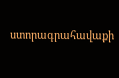ստորագրահավաքի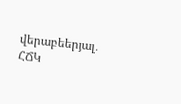վերաբեերյալ․ ՀՃԿ